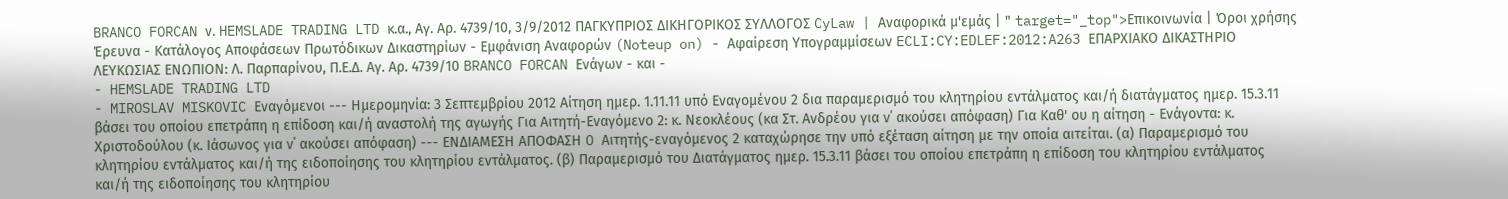BRANCO FORCAN ν. HEMSLADE TRADING LTD κ.α., Αγ. Αρ. 4739/10, 3/9/2012 ΠΑΓΚΥΠΡΙΟΣ ΔΙΚΗΓΟΡΙΚΟΣ ΣΥΛΛΟΓΟΣ CyLaw | Αναφορικά μ'εμάς | " target="_top">Επικοινωνία | Όροι χρήσης Έρευνα - Κατάλογος Αποφάσεων Πρωτόδικων Δικαστηρίων - Εμφάνιση Αναφορών (Noteup on) - Αφαίρεση Υπογραμμίσεων ECLI:CY:EDLEF:2012:A263 ΕΠΑΡΧΙΑΚΟ ΔΙΚΑΣΤΗΡΙΟ ΛΕΥΚΩΣΙΑΣ ΕΝΩΠΙΟΝ: Λ. Παρπαρίνου, Π.Ε.Δ. Αγ. Αρ. 4739/10 BRANCO FORCAN Ενάγων - και -
- HEMSLADE TRADING LTD
- MIROSLAV MISKOVIC Εναγόμενοι --- Ημερομηνία: 3 Σεπτεμβρίου 2012 Αίτηση ημερ. 1.11.11 υπό Εναγομένου 2 δια παραμερισμό του κλητηρίου εντάλματος και/ή διατάγματος ημερ. 15.3.11 βάσει του οποίου επετράπη η επίδοση και/ή αναστολή της αγωγής Για Αιτητή-Εναγόμενο 2: κ. Νεοκλέους (κα Στ. Ανδρέου για ν΄ ακούσει απόφαση) Για Καθ' ου η αίτηση - Ενάγοντα: κ. Χριστοδούλου (κ. Ιάσωνος για ν΄ ακούσει απόφαση) --- ΕΝΔΙΑΜΕΣΗ ΑΠΟΦΑΣΗ O Αιτητής-εναγόμενος 2 καταχώρησε την υπό εξέταση αίτηση με την οποία αιτείται. (α) Παραμερισμό του κλητηρίου εντάλματος και/ή της ειδοποίησης του κλητηρίου εντάλματος. (β) Παραμερισμό του Διατάγματος ημερ. 15.3.11 βάσει του οποίου επετράπη η επίδοση του κλητηρίου εντάλματος και/ή της ειδοποίησης του κλητηρίου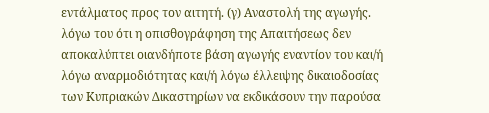εντάλματος προς τον αιτητή. (γ) Αναστολή της αγωγής. λόγω του ότι η οπισθογράφηση της Απαιτήσεως δεν αποκαλύπτει οιανδήποτε βάση αγωγής εναντίον του και/ή λόγω αναρμοδιότητας και/ή λόγω έλλειψης δικαιοδοσίας των Κυπριακών Δικαστηρίων να εκδικάσουν την παρούσα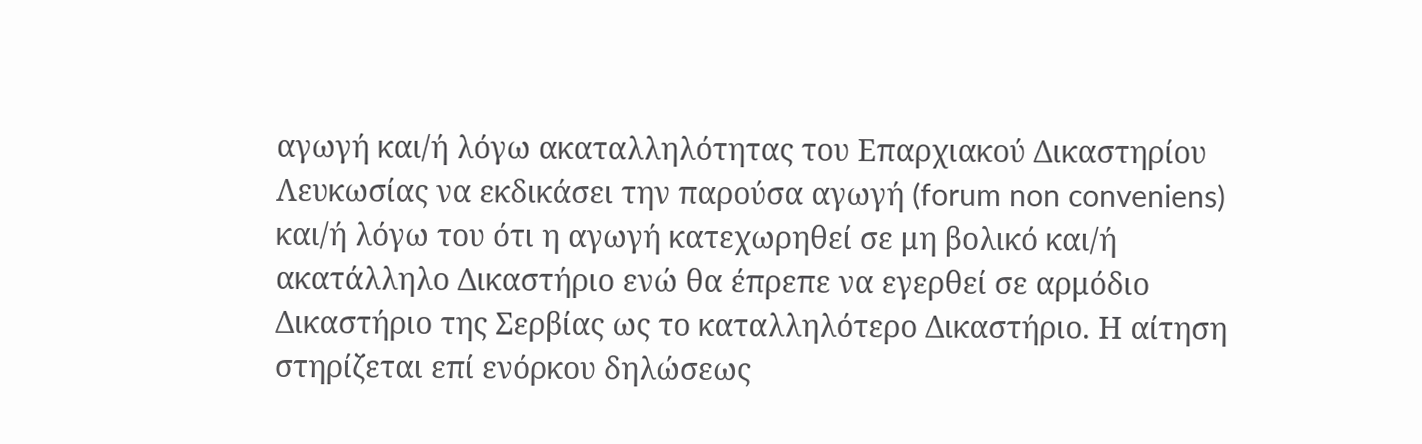αγωγή και/ή λόγω ακαταλληλότητας του Επαρχιακού Δικαστηρίου Λευκωσίας να εκδικάσει την παρούσα αγωγή (forum non conveniens) και/ή λόγω του ότι η αγωγή κατεχωρηθεί σε μη βολικό και/ή ακατάλληλο Δικαστήριο ενώ θα έπρεπε να εγερθεί σε αρμόδιο Δικαστήριο της Σερβίας ως το καταλληλότερο Δικαστήριο. Η αίτηση στηρίζεται επί ενόρκου δηλώσεως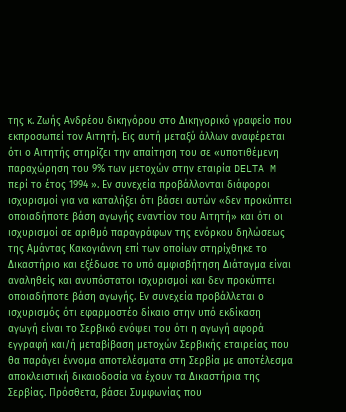της κ. Ζωής Ανδρέου δικηγόρου στο Δικηγορικό γραφείο που εκπροσωπεί τον Αιτητή. Εις αυτή μεταξύ άλλων αναφέρεται ότι ο Αιτητής στηρίζει την απαίτηση του σε «υποτιθέμενη παραχώρηση του 9% των μετοχών στην εταιρία DELTA M περί το έτος 1994 ». Εν συνεχεία προβάλλονται διάφοροι ισχυρισμοί για να καταλήξει ότι βάσει αυτών «δεν προκύπτει οποιαδήποτε βάση αγωγής εναντίον του Αιτητή» και ότι οι ισχυρισμοί σε αριθμό παραγράφων της ενόρκου δηλώσεως της Αμάντας Κακογιάννη επί των οποίων στηρίχθηκε το Δικαστήριο και εξέδωσε το υπό αμφισβήτηση Διάταγμα είναι αναληθείς και ανυπόστατοι ισχυρισμοί και δεν προκύπτει οποιαδήποτε βάση αγωγής. Εν συνεχεία προβάλλεται ο ισχυρισμός ότι εφαρμοστέο δίκαιο στην υπό εκδίκαση αγωγή είναι το Σερβικό ενόψει του ότι η αγωγή αφορά εγγραφή και/ή μεταβίβαση μετοχών Σερβικής εταιρείας που θα παράγει έννομα αποτελέσματα στη Σερβία με αποτέλεσμα αποκλειστική δικαιοδοσία να έχουν τα Δικαστήρια της Σερβίας. Πρόσθετα, βάσει Συμφωνίας που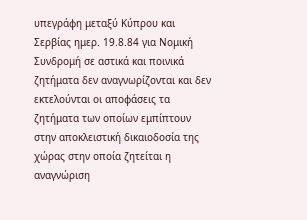υπεγράφη μεταξύ Κύπρου και Σερβίας ημερ. 19.8.84 για Νομική Συνδρομή σε αστικά και ποινικά ζητήματα δεν αναγνωρίζονται και δεν εκτελούνται οι αποφάσεις τα ζητήματα των οποίων εμπίπτουν στην αποκλειστική δικαιοδοσία της χώρας στην οποία ζητείται η αναγνώριση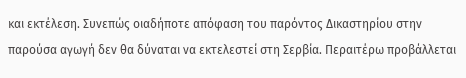και εκτέλεση. Συνεπώς οιαδήποτε απόφαση του παρόντος Δικαστηρίου στην παρούσα αγωγή δεν θα δύναται να εκτελεστεί στη Σερβία. Περαιτέρω προβάλλεται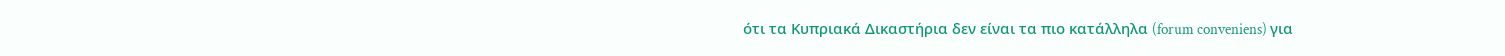ότι τα Κυπριακά Δικαστήρια δεν είναι τα πιο κατάλληλα (forum conveniens) για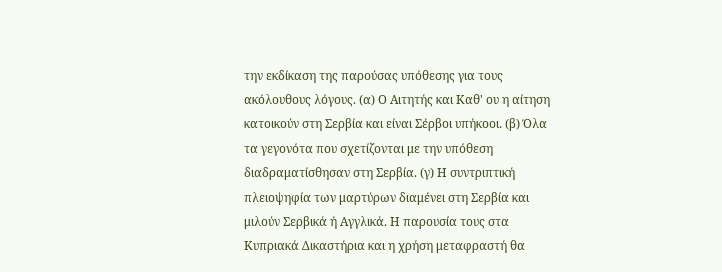την εκδίκαση της παρούσας υπόθεσης για τους ακόλουθους λόγους. (α) Ο Αιτητής και Καθ' ου η αίτηση κατοικούν στη Σερβία και είναι Σέρβοι υπήκοοι. (β) Όλα τα γεγονότα που σχετίζονται με την υπόθεση διαδραματίσθησαν στη Σερβία. (γ) Η συντριπτική πλειοψηφία των μαρτύρων διαμένει στη Σερβία και μιλούν Σερβικά ή Αγγλικά. Η παρουσία τους στα Κυπριακά Δικαστήρια και η χρήση μεταφραστή θα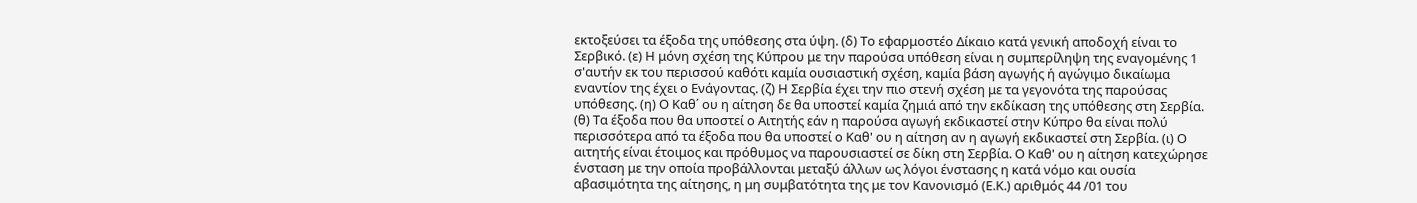εκτοξεύσει τα έξοδα της υπόθεσης στα ύψη. (δ) Το εφαρμοστέο Δίκαιο κατά γενική αποδοχή είναι το Σερβικό. (ε) Η μόνη σχέση της Κύπρου με την παρούσα υπόθεση είναι η συμπερίληψη της εναγομένης 1 σ'αυτήν εκ του περισσού καθότι καμία ουσιαστική σχέση, καμία βάση αγωγής ή αγώγιμο δικαίωμα εναντίον της έχει ο Ενάγοντας. (ζ) Η Σερβία έχει την πιο στενή σχέση με τα γεγονότα της παρούσας υπόθεσης. (η) Ο Καθ΄ ου η αίτηση δε θα υποστεί καμία ζημιά από την εκδίκαση της υπόθεσης στη Σερβία. (θ) Τα έξοδα που θα υποστεί ο Αιτητής εάν η παρούσα αγωγή εκδικαστεί στην Κύπρο θα είναι πολύ περισσότερα από τα έξοδα που θα υποστεί ο Καθ' ου η αίτηση αν η αγωγή εκδικαστεί στη Σερβία. (ι) Ο αιτητής είναι έτοιμος και πρόθυμος να παρουσιαστεί σε δίκη στη Σερβία. Ο Καθ' ου η αίτηση κατεχώρησε ένσταση με την οποία προβάλλονται μεταξύ άλλων ως λόγοι ένστασης η κατά νόμο και ουσία αβασιμότητα της αίτησης, η μη συμβατότητα της με τον Κανονισμό (Ε.Κ.) αριθμός 44 /01 του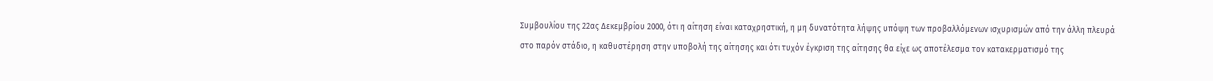Συμβουλίου της 22ας Δεκεμβρίου 2000, ότι η αίτηση είναι καταχρηστική, η μη δυνατότητα λήψης υπόψη των προβαλλόμενων ισχυρισμών από την άλλη πλευρά στο παρόν στάδιο, η καθυστέρηση στην υποβολή της αίτησης και ότι τυχόν έγκριση της αίτησης θα είχε ως αποτέλεσμα τον κατακερματισμό της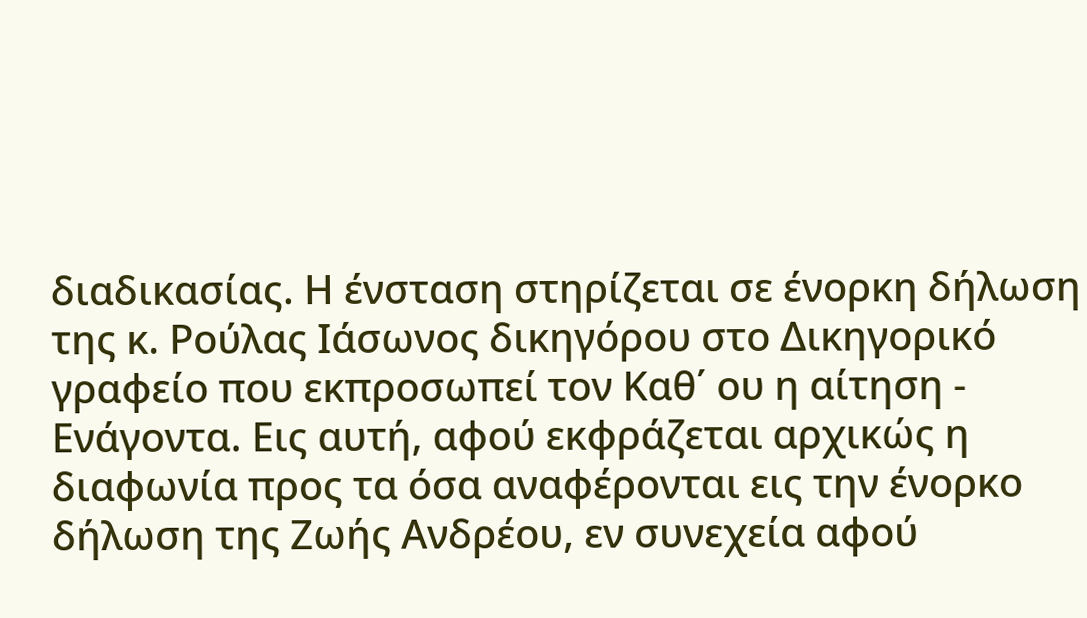διαδικασίας. Η ένσταση στηρίζεται σε ένορκη δήλωση της κ. Ρούλας Ιάσωνος δικηγόρου στο Δικηγορικό γραφείο που εκπροσωπεί τον Καθ΄ ου η αίτηση - Ενάγοντα. Εις αυτή, αφού εκφράζεται αρχικώς η διαφωνία προς τα όσα αναφέρονται εις την ένορκο δήλωση της Ζωής Ανδρέου, εν συνεχεία αφού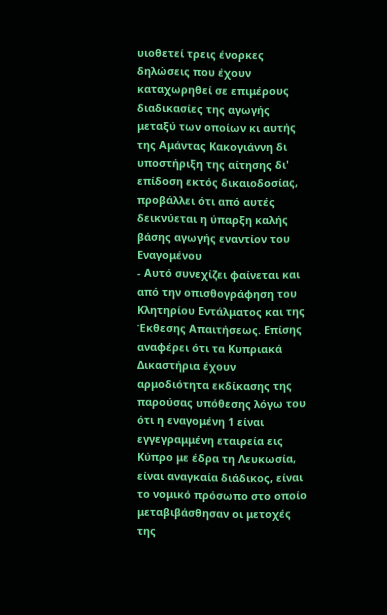υιοθετεί τρεις ένορκες δηλώσεις που έχουν καταχωρηθεί σε επιμέρους διαδικασίες της αγωγής μεταξύ των οποίων κι αυτής της Αμάντας Κακογιάννη δι υποστήριξη της αίτησης δι' επίδοση εκτός δικαιοδοσίας, προβάλλει ότι από αυτές δεικνύεται η ύπαρξη καλής βάσης αγωγής εναντίον του Εναγομένου
- Αυτό συνεχίζει φαίνεται και από την οπισθογράφηση του Κλητηρίου Εντάλματος και της Έκθεσης Απαιτήσεως. Επίσης αναφέρει ότι τα Κυπριακά Δικαστήρια έχουν αρμοδιότητα εκδίκασης της παρούσας υπόθεσης λόγω του ότι η εναγομένη 1 είναι εγγεγραμμένη εταιρεία εις Κύπρο με έδρα τη Λευκωσία, είναι αναγκαία διάδικος, είναι το νομικό πρόσωπο στο οποίο μεταβιβάσθησαν οι μετοχές της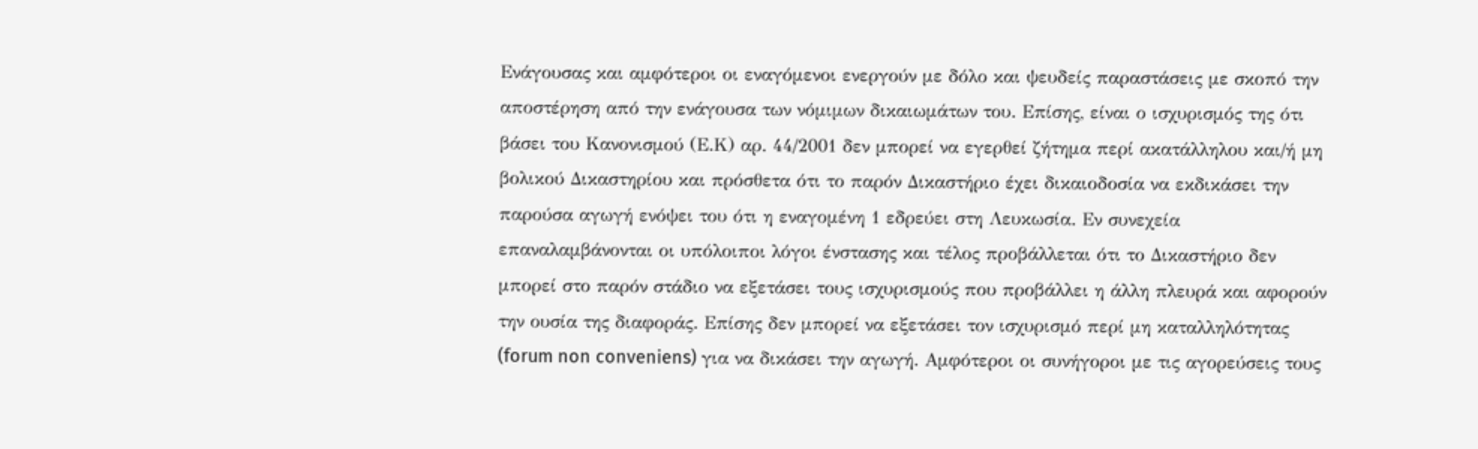Ενάγουσας και αμφότεροι οι εναγόμενοι ενεργούν με δόλο και ψευδείς παραστάσεις με σκοπό την αποστέρηση από την ενάγουσα των νόμιμων δικαιωμάτων του. Επίσης, είναι ο ισχυρισμός της ότι βάσει του Κανονισμού (Ε.Κ) αρ. 44/2001 δεν μπορεί να εγερθεί ζήτημα περί ακατάλληλου και/ή μη βολικού Δικαστηρίου και πρόσθετα ότι το παρόν Δικαστήριο έχει δικαιοδοσία να εκδικάσει την παρούσα αγωγή ενόψει του ότι η εναγομένη 1 εδρεύει στη Λευκωσία. Εν συνεχεία επαναλαμβάνονται οι υπόλοιποι λόγοι ένστασης και τέλος προβάλλεται ότι το Δικαστήριο δεν μπορεί στο παρόν στάδιο να εξετάσει τους ισχυρισμούς που προβάλλει η άλλη πλευρά και αφορούν την ουσία της διαφοράς. Επίσης δεν μπορεί να εξετάσει τον ισχυρισμό περί μη καταλληλότητας (forum non conveniens) για να δικάσει την αγωγή. Αμφότεροι οι συνήγοροι με τις αγορεύσεις τους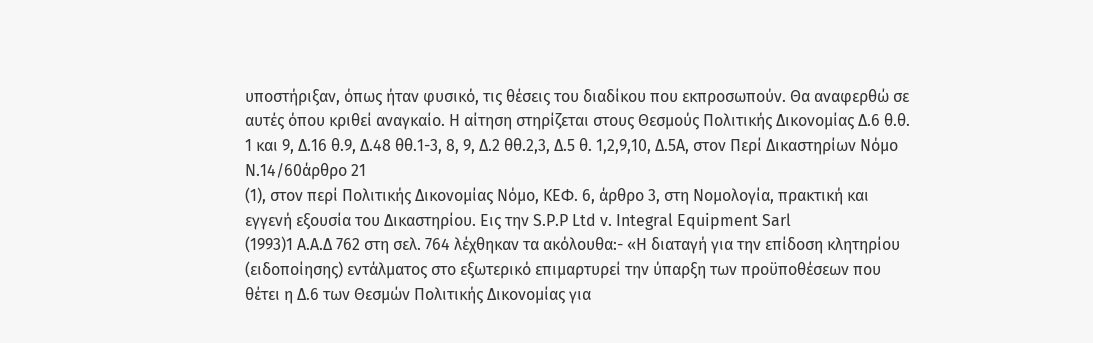υποστήριξαν, όπως ήταν φυσικό, τις θέσεις του διαδίκου που εκπροσωπούν. Θα αναφερθώ σε αυτές όπου κριθεί αναγκαίο. Η αίτηση στηρίζεται στους Θεσμούς Πολιτικής Δικονομίας Δ.6 θ.θ. 1 και 9, Δ.16 θ.9, Δ.48 θθ.1-3, 8, 9, Δ.2 θθ.2,3, Δ.5 θ. 1,2,9,10, Δ.5Α, στον Περί Δικαστηρίων Νόμο Ν.14/60άρθρο 21
(1), στον περί Πολιτικής Δικονομίας Νόμο, ΚΕΦ. 6, άρθρο 3, στη Νομολογία, πρακτική και εγγενή εξουσία του Δικαστηρίου. Εις την S.P.P Ltd v. Integral Equipment Sarl
(1993)1 A.A.Δ 762 στη σελ. 764 λέχθηκαν τα ακόλουθα:- «Η διαταγή για την επίδοση κλητηρίου (ειδοποίησης) εντάλματος στο εξωτερικό επιμαρτυρεί την ύπαρξη των προϋποθέσεων που θέτει η Δ.6 των Θεσμών Πολιτικής Δικονομίας για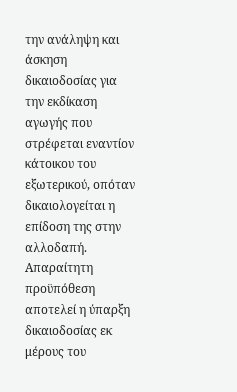την ανάληψη και άσκηση δικαιοδοσίας για την εκδίκαση αγωγής που στρέφεται εναντίον κάτοικου του εξωτερικού, οπόταν δικαιολογείται η επίδοση της στην αλλοδαπή. Απαραίτητη προϋπόθεση αποτελεί η ύπαρξη δικαιοδοσίας εκ μέρους του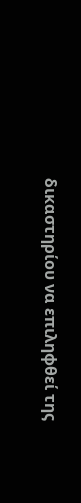δικαστηρίου να επιληφθεί της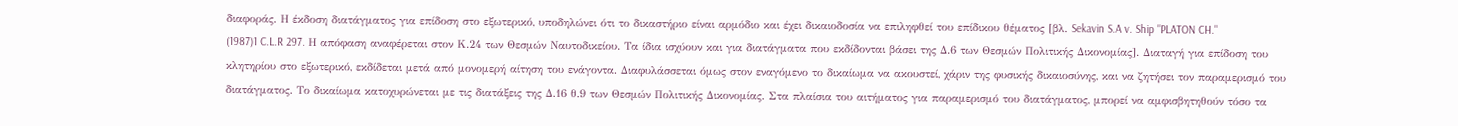διαφοράς. Η έκδοση διατάγματος για επίδοση στο εξωτερικό, υποδηλώνει ότι το δικαστήριο είναι αρμόδιο και έχει δικαιοδοσία να επιληφθεί του επίδικου θέματος [βλ. Sekavin S.A v. Ship "PLATON CH."
(1987)1 C.L.R 297. Η απόφαση αναφέρεται στον Κ.24 των Θεσμών Ναυτοδικείου. Τα ίδια ισχύουν και για διατάγματα που εκδίδονται βάσει της Δ.6 των Θεσμών Πολιτικής Δικονομίας]. Διαταγή για επίδοση του κλητηρίου στο εξωτερικό, εκδίδεται μετά από μονομερή αίτηση του ενάγοντα. Διαφυλάσσεται όμως στον εναγόμενο το δικαίωμα να ακουστεί, χάριν της φυσικής δικαιοσύνης, και να ζητήσει τον παραμερισμό του διατάγματος. Το δικαίωμα κατοχυρώνεται με τις διατάξεις της Δ.16 θ.9 των Θεσμών Πολιτικής Δικονομίας. Στα πλαίσια του αιτήματος για παραμερισμό του διατάγματος, μπορεί να αμφισβητηθούν τόσο τα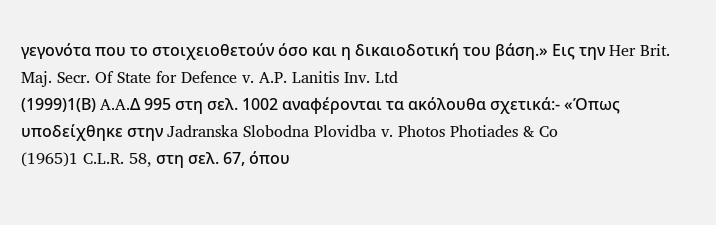γεγονότα που το στοιχειοθετούν όσο και η δικαιοδοτική του βάση.» Εις την Her Brit. Maj. Secr. Of State for Defence v. A.P. Lanitis Inv. Ltd
(1999)1(Β) A.A.Δ 995 στη σελ. 1002 αναφέρονται τα ακόλουθα σχετικά:- «Όπως υποδείχθηκε στην Jadranska Slobodna Plovidba v. Photos Photiades & Co
(1965)1 C.L.R. 58, στη σελ. 67, όπου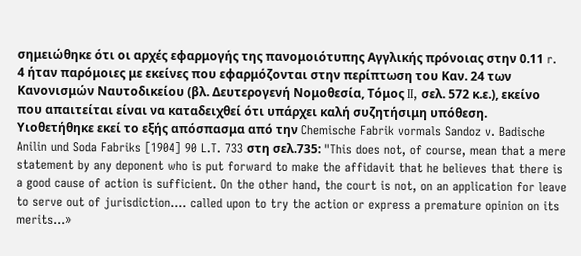σημειώθηκε ότι οι αρχές εφαρμογής της πανομοιότυπης Αγγλικής πρόνοιας στην 0.11 r. 4 ήταν παρόμοιες με εκείνες που εφαρμόζονται στην περίπτωση του Καν. 24 των Κανονισμών Ναυτοδικείου (βλ. Δευτερογενή Νομοθεσία, Τόμος II, σελ. 572 κ.ε.), εκείνο που απαιτείται είναι να καταδειχθεί ότι υπάρχει καλή συζητήσιμη υπόθεση. Υιοθετήθηκε εκεί το εξής απόσπασμα από την Chemische Fabrik vormals Sandoz v. Badische Anilin und Soda Fabriks [1904] 90 L.T. 733 στη σελ.735: "This does not, of course, mean that a mere statement by any deponent who is put forward to make the affidavit that he believes that there is a good cause of action is sufficient. On the other hand, the court is not, on an application for leave to serve out of jurisdiction.... called upon to try the action or express a premature opinion on its merits...»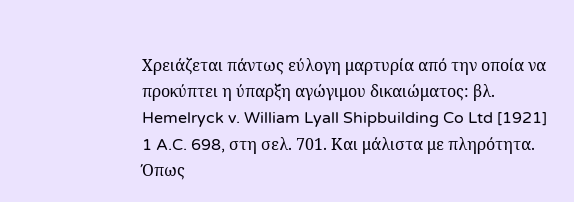Χρειάζεται πάντως εύλογη μαρτυρία από την οποία να προκύπτει η ύπαρξη αγώγιμου δικαιώματος: βλ. Hemelryck v. William Lyall Shipbuilding Co Ltd [1921] 1 A.C. 698, στη σελ. 701. Και μάλιστα με πληρότητα. Όπως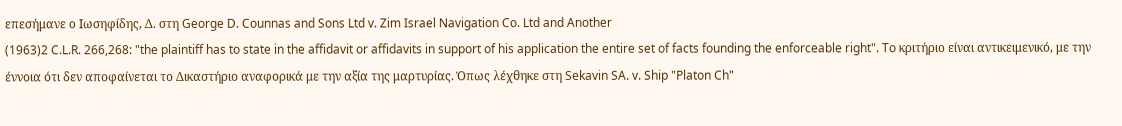επεσήμανε ο Ιωσηφίδης, Δ. στη George D. Counnas and Sons Ltd v. Zim Israel Navigation Co. Ltd and Another
(1963)2 C.L.R. 266,268: "the plaintiff has to state in the affidavit or affidavits in support of his application the entire set of facts founding the enforceable right". To κριτήριο είναι αντικειμενικό, με την έννοια ότι δεν αποφαίνεται το Δικαστήριο αναφορικά με την αξία της μαρτυρίας. Όπως λέχθηκε στη Sekavin SA. v. Ship "Platon Ch"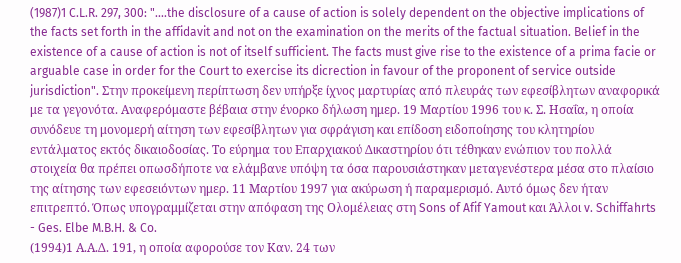(1987)1 C.L.R. 297, 300: "....the disclosure of a cause of action is solely dependent on the objective implications of the facts set forth in the affidavit and not on the examination on the merits of the factual situation. Belief in the existence of a cause of action is not of itself sufficient. The facts must give rise to the existence of a prima facie or arguable case in order for the Court to exercise its dicrection in favour of the proponent of service outside jurisdiction". Στην προκείμενη περίπτωση δεν υπήρξε ίχνος μαρτυρίας από πλευράς των εφεσίβλητων αναφορικά με τα γεγονότα. Αναφερόμαστε βέβαια στην ένορκο δήλωση ημερ. 19 Μαρτίου 1996 του κ. Σ. Ησαΐα, η οποία συνόδευε τη μονομερή αίτηση των εφεσίβλητων για σφράγιση και επίδοση ειδοποίησης του κλητηρίου εντάλματος εκτός δικαιοδοσίας. Το εύρημα του Επαρχιακού Δικαστηρίου ότι τέθηκαν ενώπιον του πολλά στοιχεία θα πρέπει οπωσδήποτε να ελάμβανε υπόψη τα όσα παρουσιάστηκαν μεταγενέστερα μέσα στο πλαίσιο της αίτησης των εφεσειόντων ημερ. 11 Μαρτίου 1997 για ακύρωση ή παραμερισμό. Αυτό όμως δεν ήταν επιτρεπτό. Όπως υπογραμμίζεται στην απόφαση της Ολομέλειας στη Sons of Afif Yamout και Άλλοι v. Schiffahrts - Ges. Elbe M.B.H. & Co.
(1994)1 Α.Α.Δ. 191, η οποία αφορούσε τον Καν. 24 των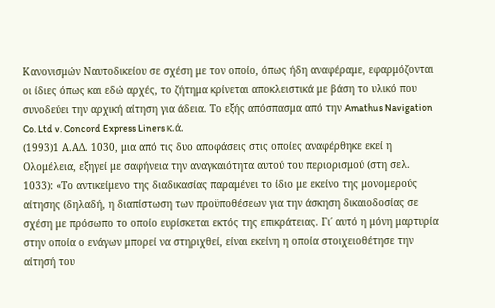Κανονισμών Ναυτοδικείου σε σχέση με τον οποίο, όπως ήδη αναφέραμε, εφαρμόζονται οι ίδιες όπως και εδώ αρχές, το ζήτημα κρίνεται αποκλειστικά με βάση το υλικό που συνοδεύει την αρχική αίτηση για άδεια. Το εξής απόσπασμα από την Amathus Navigation Co. Ltd v. Concord Express Liners κ.ά.
(1993)1 Α.ΑΔ. 1030, μια από τις δυο αποφάσεις στις οποίες αναφέρθηκε εκεί η Ολομέλεια, εξηγεί με σαφήνεια την αναγκαιότητα αυτού του περιορισμού (στη σελ. 1033): «Το αντικείμενο της διαδικασίας παραμένει το ίδιο με εκείνο της μονομερούς αίτησης (δηλαδή, η διαπίστωση των προϋποθέσεων για την άσκηση δικαιοδοσίας σε σχέση με πρόσωπο το οποίο ευρίσκεται εκτός της επικράτειας. Γι΄ αυτό η μόνη μαρτυρία στην οποία ο ενάγων μπορεί να στηριχθεί, είναι εκείνη η οποία στοιχειοθέτησε την αίτησή του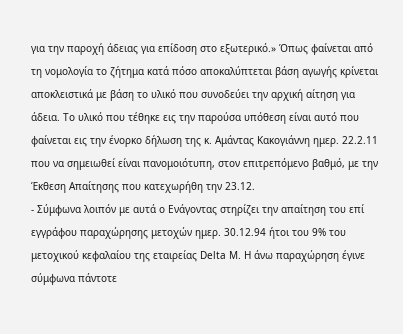για την παροχή άδειας για επίδοση στο εξωτερικό.» Όπως φαίνεται από τη νομολογία το ζήτημα κατά πόσο αποκαλύπτεται βάση αγωγής κρίνεται αποκλειστικά με βάση το υλικό που συνοδεύει την αρχική αίτηση για άδεια. Το υλικό που τέθηκε εις την παρούσα υπόθεση είναι αυτό που φαίνεται εις την ένορκο δήλωση της κ. Αμάντας Κακογιάννη ημερ. 22.2.11 που να σημειωθεί είναι πανομοιότυπη, στον επιτρεπόμενο βαθμό, με την Έκθεση Απαίτησης που κατεχωρήθη την 23.12.
- Σύμφωνα λοιπόν με αυτά ο Ενάγοντας στηρίζει την απαίτηση του επί εγγράφου παραχώρησης μετοχών ημερ. 30.12.94 ήτοι του 9% του μετοχικού κεφαλαίου της εταιρείας Delta M. Η άνω παραχώρηση έγινε σύμφωνα πάντοτε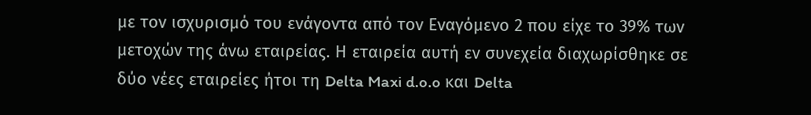με τον ισχυρισμό του ενάγοντα από τον Εναγόμενο 2 που είχε το 39% των μετοχών της άνω εταιρείας. Η εταιρεία αυτή εν συνεχεία διαχωρίσθηκε σε δύο νέες εταιρείες ήτοι τη Delta Maxi d.o.o και Delta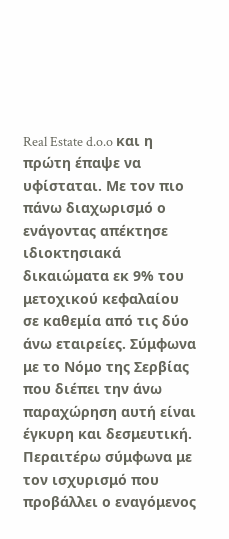Real Estate d.o.o και η πρώτη έπαψε να υφίσταται. Με τον πιο πάνω διαχωρισμό ο ενάγοντας απέκτησε ιδιοκτησιακά δικαιώματα εκ 9% του μετοχικού κεφαλαίου σε καθεμία από τις δύο άνω εταιρείες. Σύμφωνα με το Νόμο της Σερβίας που διέπει την άνω παραχώρηση αυτή είναι έγκυρη και δεσμευτική. Περαιτέρω σύμφωνα με τον ισχυρισμό που προβάλλει ο εναγόμενος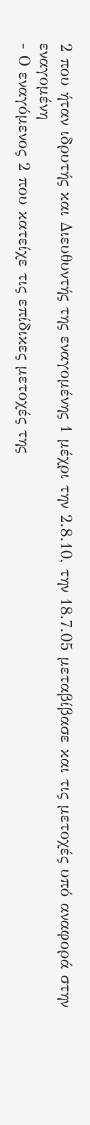2 που ήταν ιδρυτής και Διευθυντής της εναγομένης 1 μέχρι την 2.8.10, την 18.7.05 μεταβίβασε και τις μετοχές υπό αναφορά στην εναγομένη
- Ο εναγόμενος 2 που κατείχε τις επίδικες μετοχές της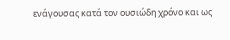ενάγουσας κατά τον ουσιώδη χρόνο και ως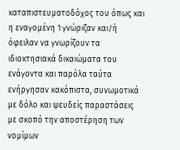καταπιστευματοδόχος του όπως και η εναγομένη 1 γνώριζαν και/ή όφειλαν να γνωρίζουν τα ιδιοκτησιακά δικαιώματα του ενάγοντα και παρόλα ταύτα ενήργησαν κακόπιστα, συνωμοτικά με δόλο και ψευδείς παραστάσεις με σκοπό την αποστέρηση των νομίμων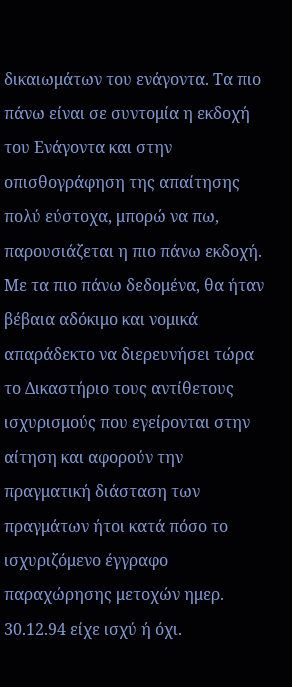δικαιωμάτων του ενάγοντα. Τα πιο πάνω είναι σε συντομία η εκδοχή του Ενάγοντα και στην οπισθογράφηση της απαίτησης πολύ εύστοχα, μπορώ να πω, παρουσιάζεται η πιο πάνω εκδοχή. Με τα πιο πάνω δεδομένα, θα ήταν βέβαια αδόκιμο και νομικά απαράδεκτο να διερευνήσει τώρα το Δικαστήριο τους αντίθετους ισχυρισμούς που εγείρονται στην αίτηση και αφορούν την πραγματική διάσταση των πραγμάτων ήτοι κατά πόσο το ισχυριζόμενο έγγραφο παραχώρησης μετοχών ημερ. 30.12.94 είχε ισχύ ή όχι.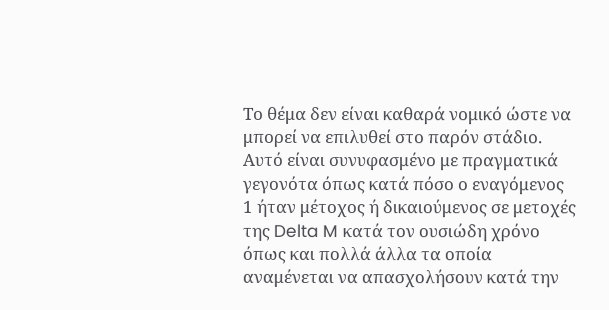Το θέμα δεν είναι καθαρά νομικό ώστε να μπορεί να επιλυθεί στο παρόν στάδιο. Αυτό είναι συνυφασμένο με πραγματικά γεγονότα όπως κατά πόσο ο εναγόμενος 1 ήταν μέτοχος ή δικαιούμενος σε μετοχές της Delta M κατά τον ουσιώδη χρόνο όπως και πολλά άλλα τα οποία αναμένεται να απασχολήσουν κατά την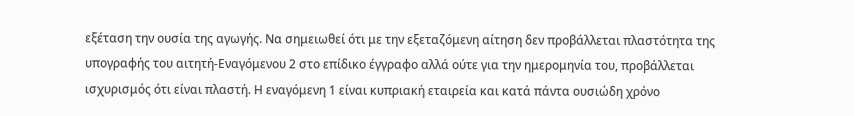εξέταση την ουσία της αγωγής. Να σημειωθεί ότι με την εξεταζόμενη αίτηση δεν προβάλλεται πλαστότητα της υπογραφής του αιτητή-Εναγόμενου 2 στο επίδικο έγγραφο αλλά ούτε για την ημερομηνία του, προβάλλεται ισχυρισμός ότι είναι πλαστή. Η εναγόμενη 1 είναι κυπριακή εταιρεία και κατά πάντα ουσιώδη χρόνο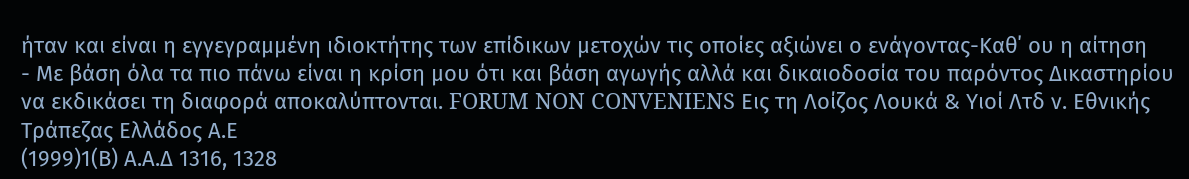ήταν και είναι η εγγεγραμμένη ιδιοκτήτης των επίδικων μετοχών τις οποίες αξιώνει ο ενάγοντας-Καθ΄ ου η αίτηση
- Με βάση όλα τα πιο πάνω είναι η κρίση μου ότι και βάση αγωγής αλλά και δικαιοδοσία του παρόντος Δικαστηρίου να εκδικάσει τη διαφορά αποκαλύπτονται. FORUM NON CONVENIENS Εις τη Λοίζος Λουκά & Υιοί Λτδ ν. Εθνικής Τράπεζας Ελλάδος Α.Ε
(1999)1(Β) Α.Α.Δ 1316, 1328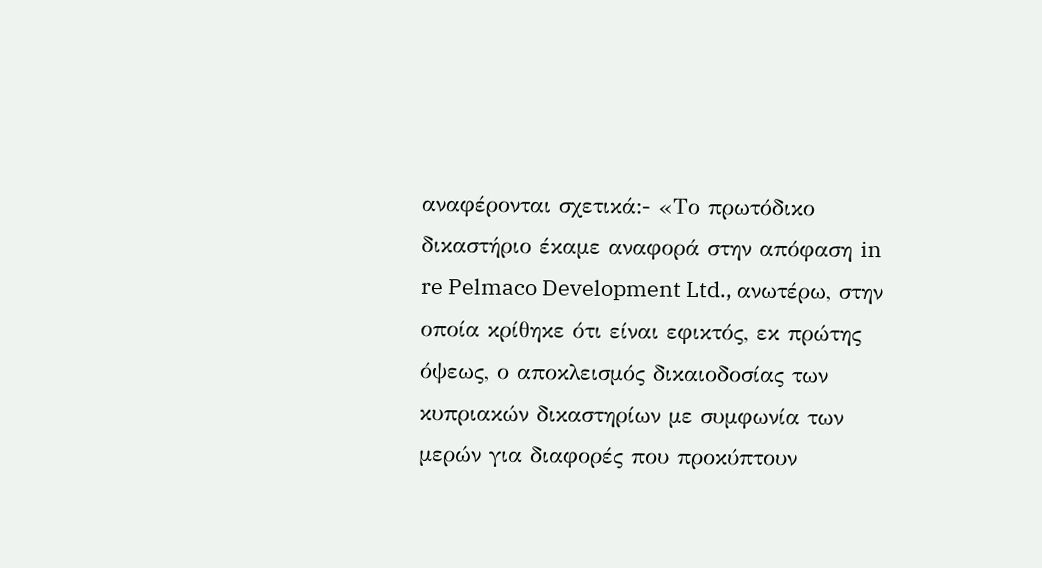αναφέρονται σχετικά:- «Το πρωτόδικο δικαστήριο έκαμε αναφορά στην απόφαση in re Pelmaco Development Ltd., ανωτέρω, στην οποία κρίθηκε ότι είναι εφικτός, εκ πρώτης όψεως, ο αποκλεισμός δικαιοδοσίας των κυπριακών δικαστηρίων με συμφωνία των μερών για διαφορές που προκύπτουν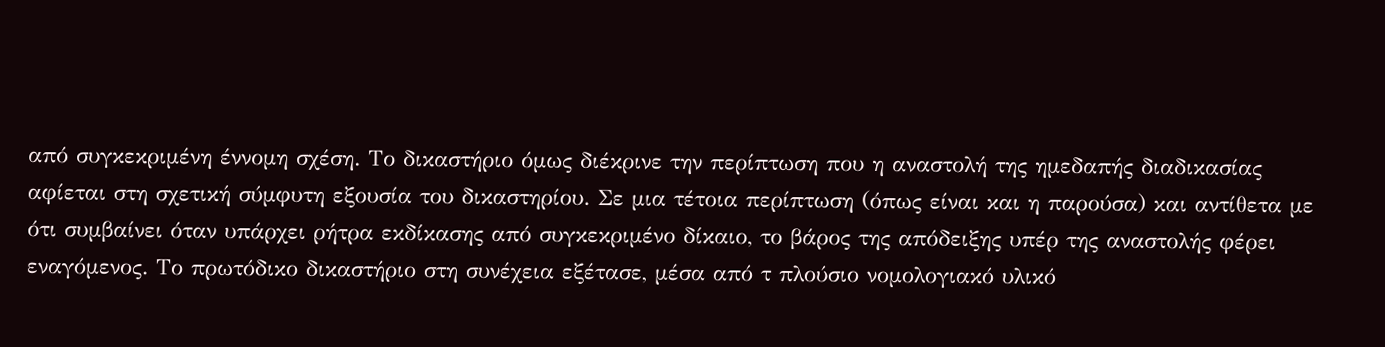από συγκεκριμένη έννομη σχέση. Το δικαστήριο όμως διέκρινε την περίπτωση που η αναστολή της ημεδαπής διαδικασίας αφίεται στη σχετική σύμφυτη εξουσία του δικαστηρίου. Σε μια τέτοια περίπτωση (όπως είναι και η παρούσα) και αντίθετα με ότι συμβαίνει όταν υπάρχει ρήτρα εκδίκασης από συγκεκριμένο δίκαιο, το βάρος της απόδειξης υπέρ της αναστολής φέρει εναγόμενος. Το πρωτόδικο δικαστήριο στη συνέχεια εξέτασε, μέσα από τ πλούσιο νομολογιακό υλικό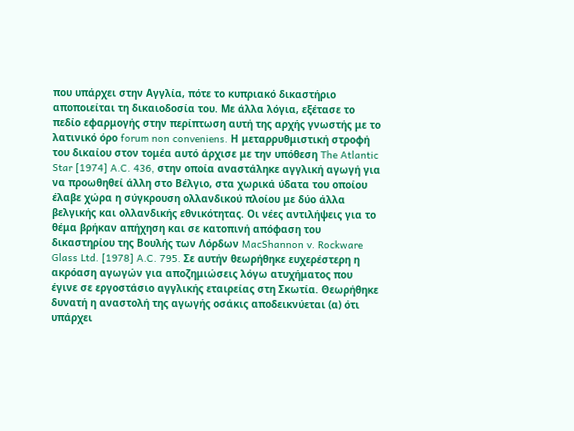που υπάρχει στην Αγγλία, πότε το κυπριακό δικαστήριο αποποιείται τη δικαιοδοσία του. Με άλλα λόγια, εξέτασε το πεδίο εφαρμογής στην περίπτωση αυτή της αρχής γνωστής με το λατινικό όρο forum non conveniens. Η μεταρρυθμιστική στροφή του δικαίου στον τομέα αυτό άρχισε με την υπόθεση The Atlantic Star [1974] A.C. 436, στην οποία αναστάληκε αγγλική αγωγή για να προωθηθεί άλλη στο Βέλγιο, στα χωρικά ύδατα του οποίου έλαβε χώρα η σύγκρουση ολλανδικού πλοίου με δύο άλλα βελγικής και ολλανδικής εθνικότητας. Οι νέες αντιλήψεις για το θέμα βρήκαν απήχηση και σε κατοπινή απόφαση του δικαστηρίου της Βουλής των Λόρδων MacShannon v. Rockware Glass Ltd. [1978] A.C. 795. Σε αυτήν θεωρήθηκε ευχερέστερη η ακρόαση αγωγών για αποζημιώσεις λόγω ατυχήματος που έγινε σε εργοστάσιο αγγλικής εταιρείας στη Σκωτία. Θεωρήθηκε δυνατή η αναστολή της αγωγής οσάκις αποδεικνύεται (α) ότι υπάρχει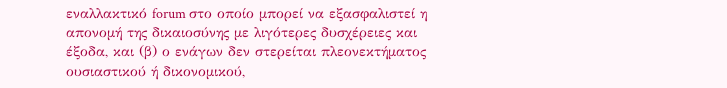εναλλακτικό forum στο οποίο μπορεί να εξασφαλιστεί η απονομή της δικαιοσύνης με λιγότερες δυσχέρειες και έξοδα, και (β) ο ενάγων δεν στερείται πλεονεκτήματος ουσιαστικού ή δικονομικού,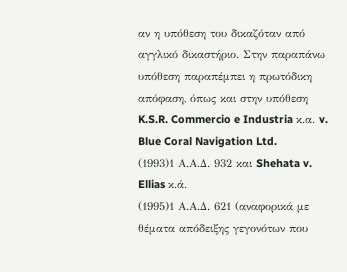αν η υπόθεση του δικαζόταν από αγγλικό δικαστήριο. Στην παραπάνω υπόθεση παραπέμπει η πρωτόδικη απόφαση, όπως και στην υπόθεση K.S.R. Commercio e Industria κ.α. v. Blue Coral Navigation Ltd.
(1993)1 Α.Α.Δ. 932 και Shehata v. Ellias κ.ά.
(1995)1 Α.Α.Δ. 621 (αναφορικά με θέματα απόδειξης γεγονότων που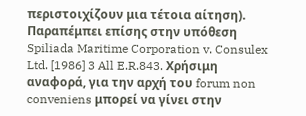περιστοιχίζουν μια τέτοια αίτηση). Παραπέμπει επίσης στην υπόθεση Spiliada Maritime Corporation v. Consulex Ltd. [1986] 3 All E.R.843. Χρήσιμη αναφορά, για την αρχή του forum non conveniens μπορεί να γίνει στην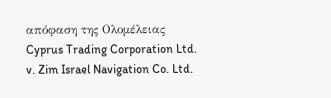απόφαση της Ολομέλειας Cyprus Trading Corporation Ltd. v. Zim Israel Navigation Co. Ltd.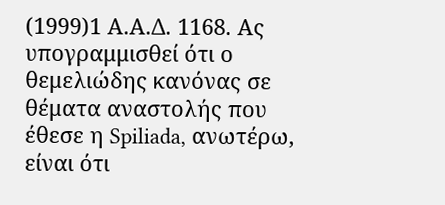(1999)1 Α.Α.Δ. 1168. Ας υπογραμμισθεί ότι ο θεμελιώδης κανόνας σε θέματα αναστολής που έθεσε η Spiliada, ανωτέρω, είναι ότι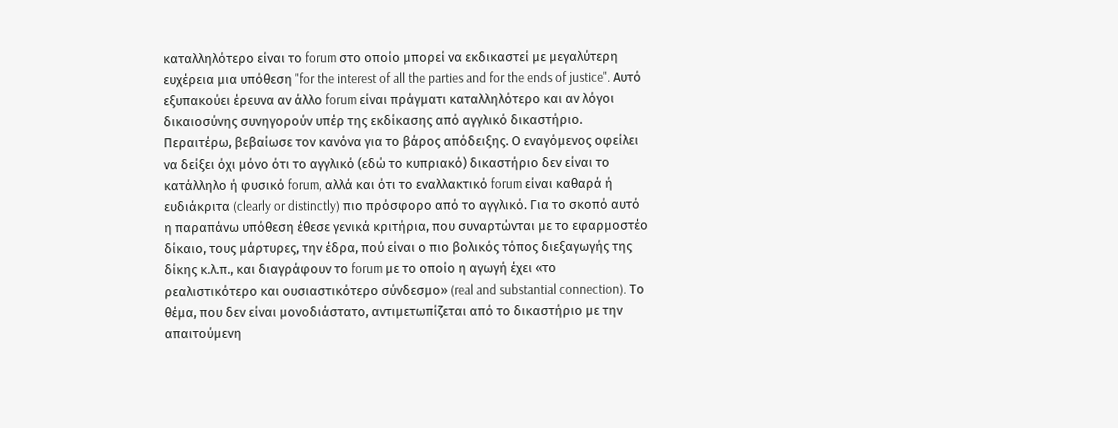καταλληλότερο είναι το forum στο οποίο μπορεί να εκδικαστεί με μεγαλύτερη ευχέρεια μια υπόθεση "for the interest of all the parties and for the ends of justice". Αυτό εξυπακούει έρευνα αν άλλο forum είναι πράγματι καταλληλότερο και αν λόγοι δικαιοσύνης συνηγορούν υπέρ της εκδίκασης από αγγλικό δικαστήριο. Περαιτέρω, βεβαίωσε τον κανόνα για το βάρος απόδειξης. Ο εναγόμενος οφείλει να δείξει όχι μόνο ότι το αγγλικό (εδώ το κυπριακό) δικαστήριο δεν είναι το κατάλληλο ή φυσικό forum, αλλά και ότι το εναλλακτικό forum είναι καθαρά ή ευδιάκριτα (clearly or distinctly) πιο πρόσφορο από το αγγλικό. Για το σκοπό αυτό η παραπάνω υπόθεση έθεσε γενικά κριτήρια, που συναρτώνται με το εφαρμοστέο δίκαιο, τους μάρτυρες, την έδρα, πού είναι ο πιο βολικός τόπος διεξαγωγής της δίκης κ.λ.π., και διαγράφουν το forum με το οποίο η αγωγή έχει «το ρεαλιστικότερο και ουσιαστικότερο σύνδεσμο» (real and substantial connection). Το θέμα, που δεν είναι μονοδιάστατο, αντιμετωπίζεται από το δικαστήριο με την απαιτούμενη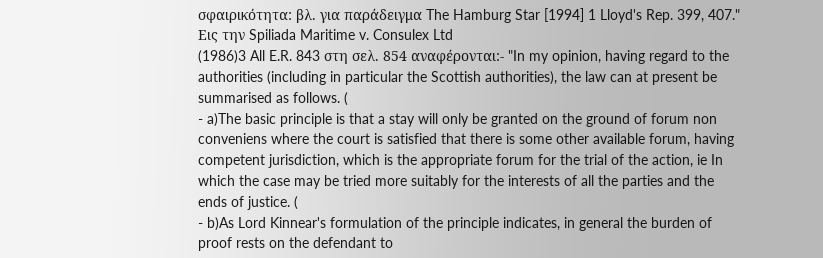σφαιρικότητα: βλ. για παράδειγμα The Hamburg Star [1994] 1 Lloyd's Rep. 399, 407." Εις την Spiliada Maritime v. Consulex Ltd
(1986)3 All E.R. 843 στη σελ. 854 αναφέρονται:- "In my opinion, having regard to the authorities (including in particular the Scottish authorities), the law can at present be summarised as follows. (
- a)The basic principle is that a stay will only be granted on the ground of forum non conveniens where the court is satisfied that there is some other available forum, having competent jurisdiction, which is the appropriate forum for the trial of the action, ie In which the case may be tried more suitably for the interests of all the parties and the ends of justice. (
- b)As Lord Kinnear's formulation of the principle indicates, in general the burden of proof rests on the defendant to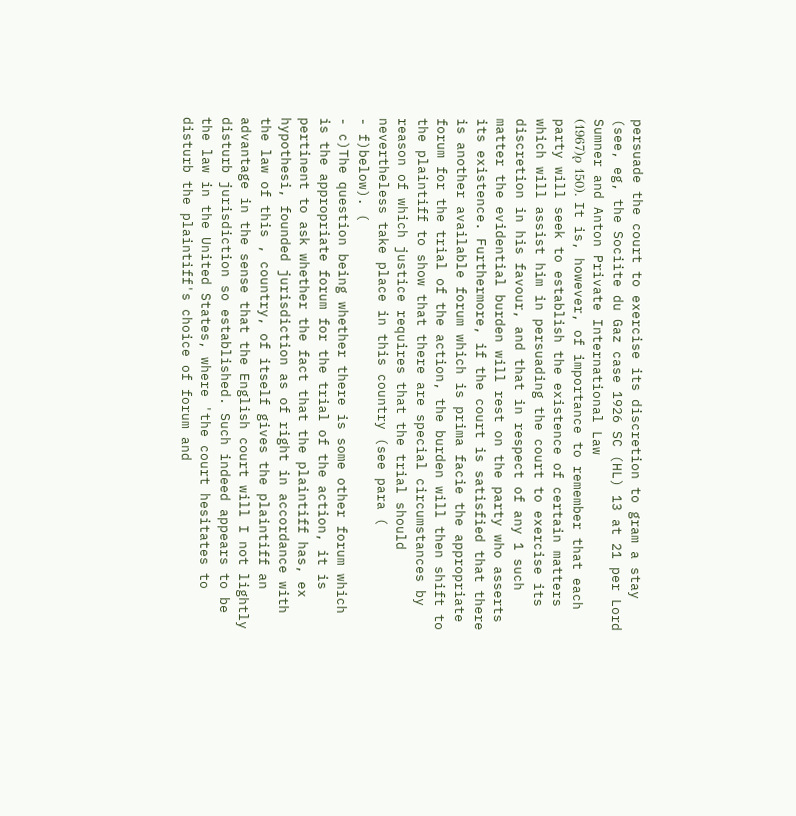persuade the court to exercise its discretion to gram a stay (see, eg, the Sociite du Gaz case 1926 SC (HL) 13 at 21 per Lord Sumner and Anton Private International Law
(1967)ρ 150). It is, however, of importance to remember that each party will seek to establish the existence of certain matters which will assist him in persuading the court to exercise its discretion in his favour, and that in respect of any 1 such matter the evidential burden will rest on the party who asserts its existence. Furthermore, if the court is satisfied that there is another available forum which is prima facie the appropriate forum for the trial of the action, the burden will then shift to the plaintiff to show that there are special circumstances by reason of which justice requires that the trial should nevertheless take place in this country (see para (
- f)below). (
- c)The question being whether there is some other forum which is the appropriate forum for the trial of the action, it is pertinent to ask whether the fact that the plaintiff has, ex hypothesi, founded jurisdiction as of right in accordance with the law of this , country, of itself gives the plaintiff an advantage in the sense that the English court will I not lightly disturb jurisdiction so established. Such indeed appears to be the law in the United States, where 'the court hesitates to disturb the plaintiff's choice of forum and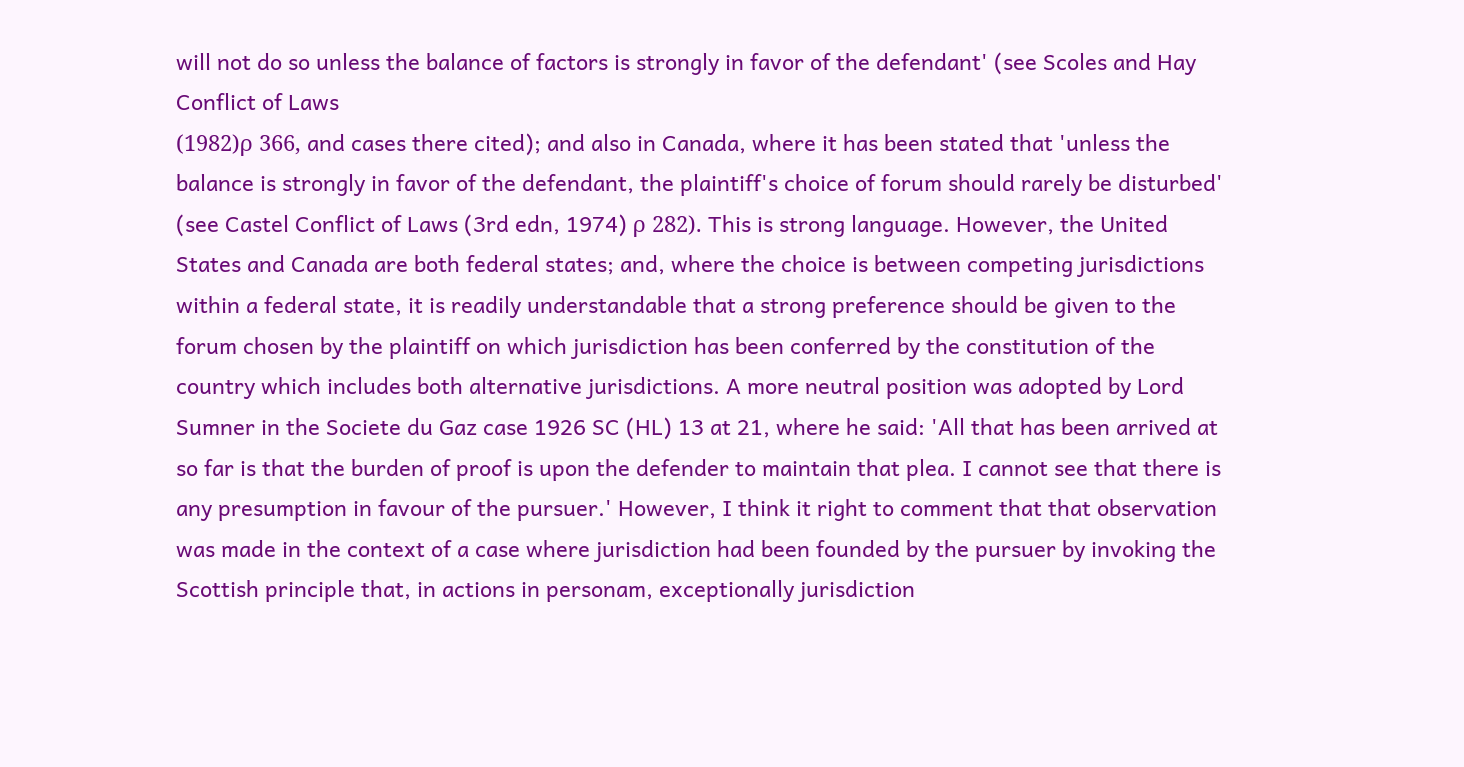will not do so unless the balance of factors is strongly in favor of the defendant' (see Scoles and Hay Conflict of Laws
(1982)ρ 366, and cases there cited); and also in Canada, where it has been stated that 'unless the balance is strongly in favor of the defendant, the plaintiff's choice of forum should rarely be disturbed' (see Castel Conflict of Laws (3rd edn, 1974) ρ 282). This is strong language. However, the United States and Canada are both federal states; and, where the choice is between competing jurisdictions within a federal state, it is readily understandable that a strong preference should be given to the forum chosen by the plaintiff on which jurisdiction has been conferred by the constitution of the country which includes both alternative jurisdictions. A more neutral position was adopted by Lord Sumner in the Societe du Gaz case 1926 SC (HL) 13 at 21, where he said: 'All that has been arrived at so far is that the burden of proof is upon the defender to maintain that plea. I cannot see that there is any presumption in favour of the pursuer.' However, I think it right to comment that that observation was made in the context of a case where jurisdiction had been founded by the pursuer by invoking the Scottish principle that, in actions in personam, exceptionally jurisdiction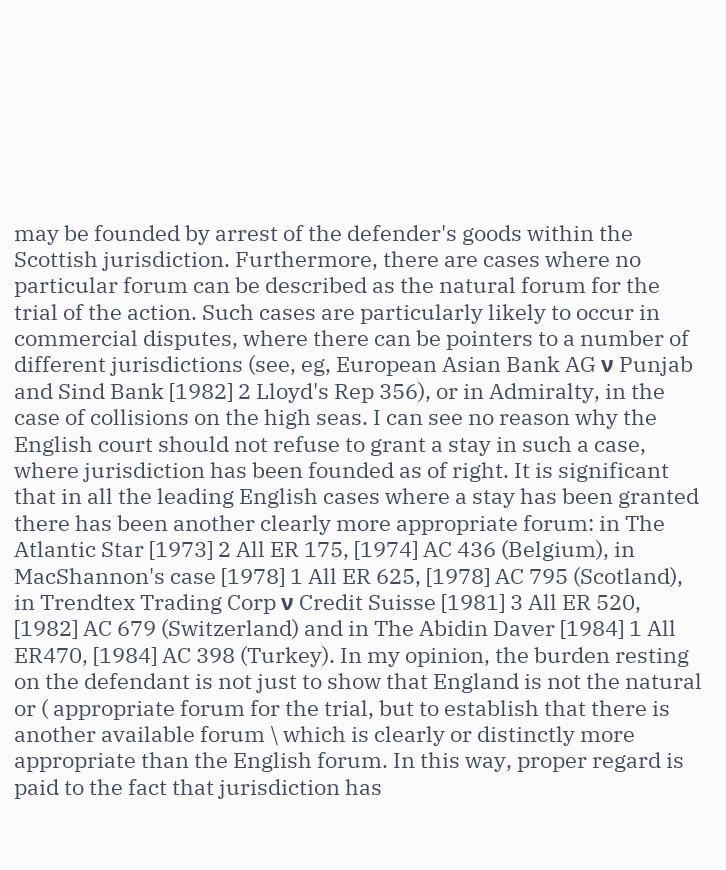may be founded by arrest of the defender's goods within the Scottish jurisdiction. Furthermore, there are cases where no particular forum can be described as the natural forum for the trial of the action. Such cases are particularly likely to occur in commercial disputes, where there can be pointers to a number of different jurisdictions (see, eg, European Asian Bank AG ν Punjab and Sind Bank [1982] 2 Lloyd's Rep 356), or in Admiralty, in the case of collisions on the high seas. I can see no reason why the English court should not refuse to grant a stay in such a case, where jurisdiction has been founded as of right. It is significant that in all the leading English cases where a stay has been granted there has been another clearly more appropriate forum: in The Atlantic Star [1973] 2 All ER 175, [1974] AC 436 (Belgium), in MacShannon's case [1978] 1 All ER 625, [1978] AC 795 (Scotland), in Trendtex Trading Corp ν Credit Suisse [1981] 3 All ER 520, [1982] AC 679 (Switzerland) and in The Abidin Daver [1984] 1 All ER470, [1984] AC 398 (Turkey). In my opinion, the burden resting on the defendant is not just to show that England is not the natural or ( appropriate forum for the trial, but to establish that there is another available forum \ which is clearly or distinctly more appropriate than the English forum. In this way, proper regard is paid to the fact that jurisdiction has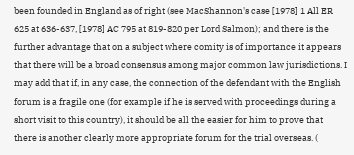been founded in England as of right (see MacShannon's case [1978] 1 All ER 625 at 636-637, [1978] AC 795 at 819-820 per Lord Salmon); and there is the further advantage that on a subject where comity is of importance it appears that there will be a broad consensus among major common law jurisdictions. I may add that if, in any case, the connection of the defendant with the English forum is a fragile one (for example if he is served with proceedings during a short visit to this country), it should be all the easier for him to prove that there is another clearly more appropriate forum for the trial overseas. (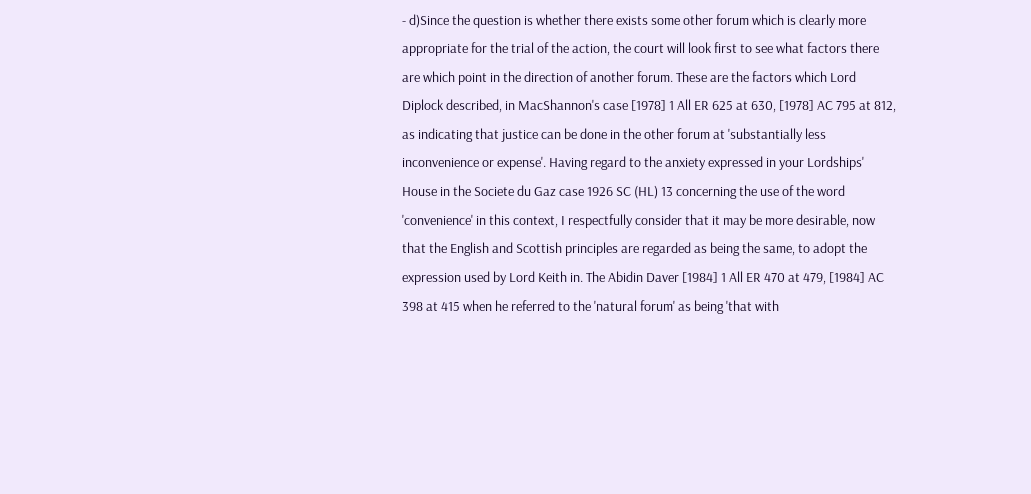- d)Since the question is whether there exists some other forum which is clearly more appropriate for the trial of the action, the court will look first to see what factors there are which point in the direction of another forum. These are the factors which Lord Diplock described, in MacShannon's case [1978] 1 All ER 625 at 630, [1978] AC 795 at 812, as indicating that justice can be done in the other forum at 'substantially less inconvenience or expense'. Having regard to the anxiety expressed in your Lordships' House in the Societe du Gaz case 1926 SC (HL) 13 concerning the use of the word 'convenience' in this context, I respectfully consider that it may be more desirable, now that the English and Scottish principles are regarded as being the same, to adopt the expression used by Lord Keith in. The Abidin Daver [1984] 1 All ER 470 at 479, [1984] AC 398 at 415 when he referred to the 'natural forum' as being 'that with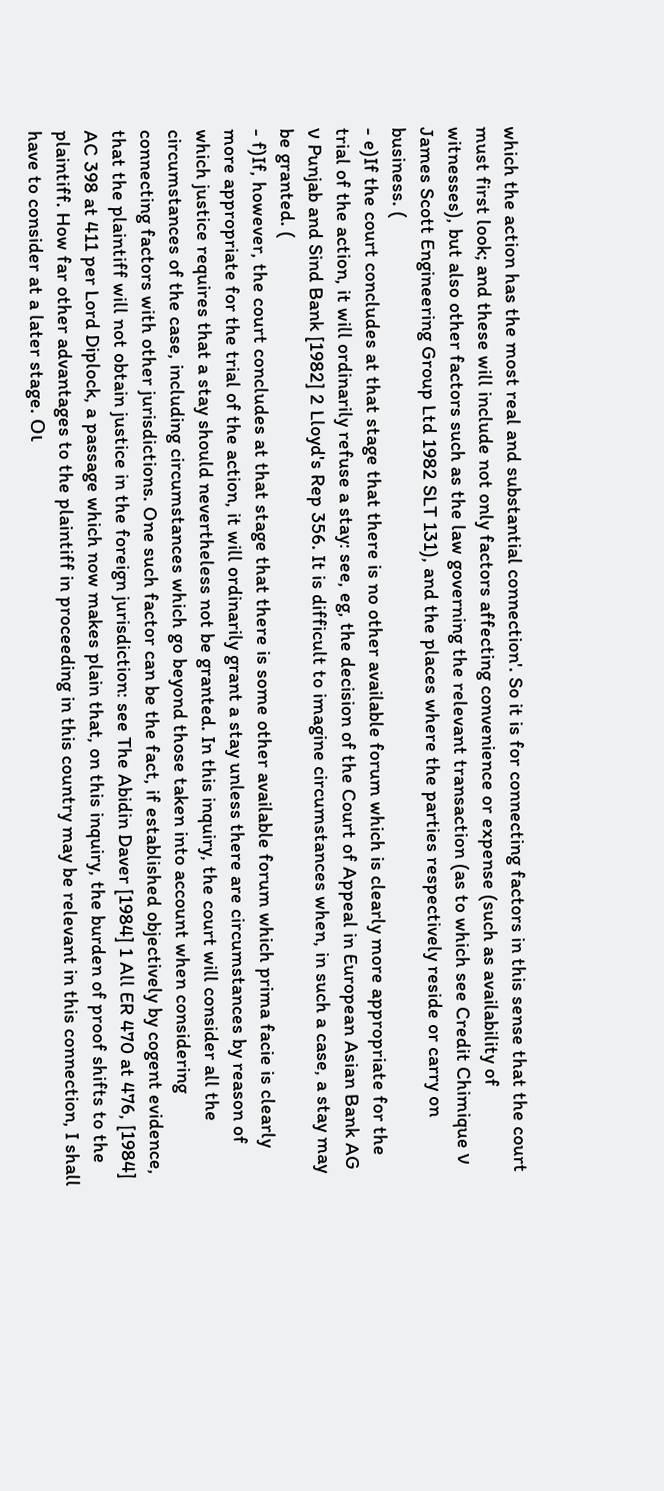which the action has the most real and substantial connection'. So it is for connecting factors in this sense that the court must first look; and these will include not only factors affecting convenience or expense (such as availability of witnesses), but also other factors such as the law governing the relevant transaction (as to which see Credit Chimique ν James Scott Engineering Group Ltd 1982 SLT 131), and the places where the parties respectively reside or carry on business. (
- e)If the court concludes at that stage that there is no other available forum which is clearly more appropriate for the trial of the action, it will ordinarily refuse a stay: see, eg, the decision of the Court of Appeal in European Asian Bank AG ν Punjab and Sind Bank [1982] 2 Lloyd's Rep 356. It is difficult to imagine circumstances when, in such a case, a stay may be granted. (
- f)If, however, the court concludes at that stage that there is some other available forum which prima facie is clearly more appropriate for the trial of the action, it will ordinarily grant a stay unless there are circumstances by reason of which justice requires that a stay should nevertheless not be granted. In this inquiry, the court will consider all the circumstances of the case, including circumstances which go beyond those taken into account when considering connecting factors with other jurisdictions. One such factor can be the fact, if established objectively by cogent evidence, that the plaintiff will not obtain justice in the foreign jurisdiction: see The Abidin Daver [1984] 1 All ER 470 at 476, [1984] AC 398 at 411 per Lord Diplock, a passage which now makes plain that, on this inquiry, the burden of proof shifts to the plaintiff. How far other advantages to the plaintiff in proceeding in this country may be relevant in this connection, I shall have to consider at a later stage. Οι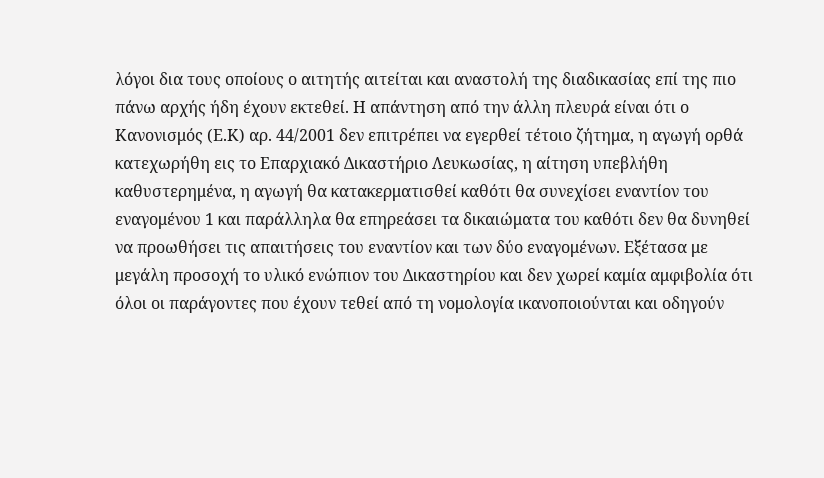λόγοι δια τους οποίους ο αιτητής αιτείται και αναστολή της διαδικασίας επί της πιο πάνω αρχής ήδη έχουν εκτεθεί. Η απάντηση από την άλλη πλευρά είναι ότι ο Κανονισμός (Ε.Κ) αρ. 44/2001 δεν επιτρέπει να εγερθεί τέτοιο ζήτημα, η αγωγή ορθά κατεχωρήθη εις το Επαρχιακό Δικαστήριο Λευκωσίας, η αίτηση υπεβλήθη καθυστερημένα, η αγωγή θα κατακερματισθεί καθότι θα συνεχίσει εναντίον του εναγομένου 1 και παράλληλα θα επηρεάσει τα δικαιώματα του καθότι δεν θα δυνηθεί να προωθήσει τις απαιτήσεις του εναντίον και των δύο εναγομένων. Εξέτασα με μεγάλη προσοχή το υλικό ενώπιον του Δικαστηρίου και δεν χωρεί καμία αμφιβολία ότι όλοι οι παράγοντες που έχουν τεθεί από τη νομολογία ικανοποιούνται και οδηγούν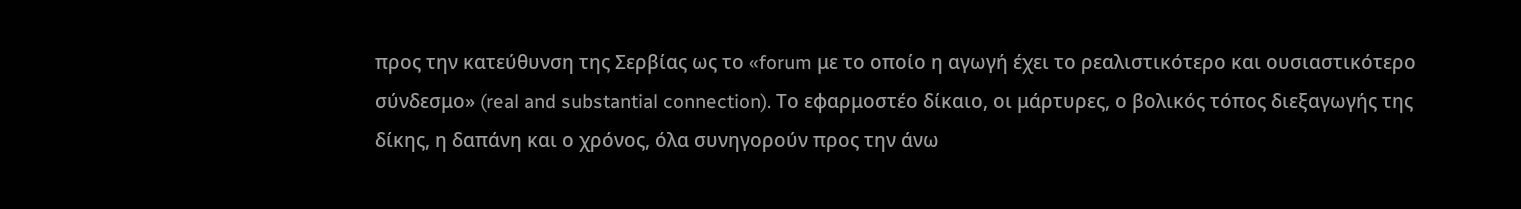προς την κατεύθυνση της Σερβίας ως το «forum με το οποίο η αγωγή έχει το ρεαλιστικότερο και ουσιαστικότερο σύνδεσμο» (real and substantial connection). Το εφαρμοστέο δίκαιο, οι μάρτυρες, ο βολικός τόπος διεξαγωγής της δίκης, η δαπάνη και ο χρόνος, όλα συνηγορούν προς την άνω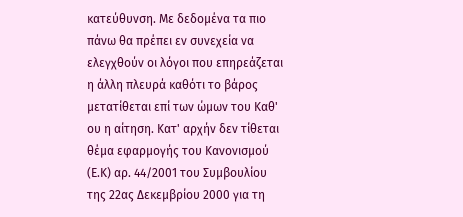κατεύθυνση. Με δεδομένα τα πιο πάνω θα πρέπει εν συνεχεία να ελεγχθούν οι λόγοι που επηρεάζεται η άλλη πλευρά καθότι το βάρος μετατίθεται επί των ώμων του Καθ' ου η αίτηση. Κατ' αρχήν δεν τίθεται θέμα εφαρμογής του Κανονισμού (Ε.Κ) αρ. 44/2001 του Συμβουλίου της 22ας Δεκεμβρίου 2000 για τη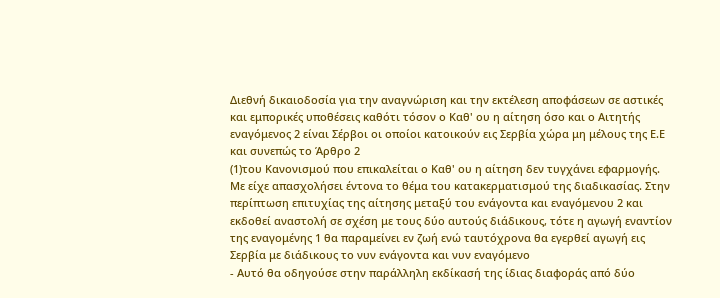Διεθνή δικαιοδοσία για την αναγνώριση και την εκτέλεση αποφάσεων σε αστικές και εμπορικές υποθέσεις καθότι τόσον ο Καθ' ου η αίτηση όσο και ο Αιτητής εναγόμενος 2 είναι Σέρβοι οι οποίοι κατοικούν εις Σερβία χώρα μη μέλους της Ε.Ε και συνεπώς το Άρθρο 2
(1)του Κανονισμού που επικαλείται ο Καθ' ου η αίτηση δεν τυγχάνει εφαρμογής. Με είχε απασχολήσει έντονα το θέμα του κατακερματισμού της διαδικασίας. Στην περίπτωση επιτυχίας της αίτησης μεταξύ του ενάγοντα και εναγόμενου 2 και εκδοθεί αναστολή σε σχέση με τους δύο αυτούς διάδικους, τότε η αγωγή εναντίον της εναγομένης 1 θα παραμείνει εν ζωή ενώ ταυτόχρονα θα εγερθεί αγωγή εις Σερβία με διάδικους το νυν ενάγοντα και νυν εναγόμενο
- Αυτό θα οδηγούσε στην παράλληλη εκδίκασή της ίδιας διαφοράς από δύο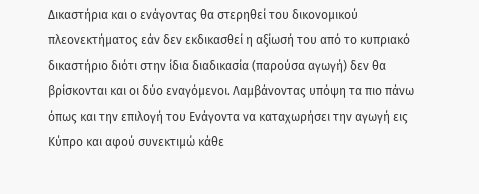Δικαστήρια και ο ενάγοντας θα στερηθεί του δικονομικού πλεονεκτήματος εάν δεν εκδικασθεί η αξίωσή του από το κυπριακό δικαστήριο διότι στην ίδια διαδικασία (παρούσα αγωγή) δεν θα βρίσκονται και οι δύο εναγόμενοι. Λαμβάνοντας υπόψη τα πιο πάνω όπως και την επιλογή του Ενάγοντα να καταχωρήσει την αγωγή εις Κύπρο και αφού συνεκτιμώ κάθε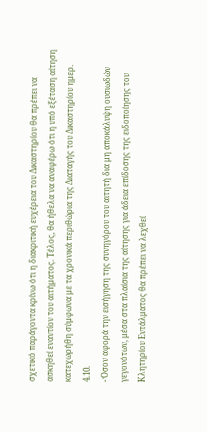σχετικό παράγοντα κρίνω ότι η διακριτική ευχέρεια του Δικαστηρίου θα πρέπει να ασκηθεί εναντίον του αιτήματος. Τέλος, θα ήθελα να αναφέρω ότι η υπό εξέταση αίτηση κατεχωρήθη σύμφωνα με τα χρονικά περιθώρια της Διαταγής του Δικαστηρίου ημερ. 4.10.
- Όσον αφορά την εισήγηση της συνηγόρου του αιτητή δια μη αποκάλυψη ουσιωδών γεγονότων, μέσα στα πλαίσια της αίτησης για άδεια επίδοσης της ειδοποίησης του Κλητηρίου Εντάλματος θα πρέπει να λεχθεί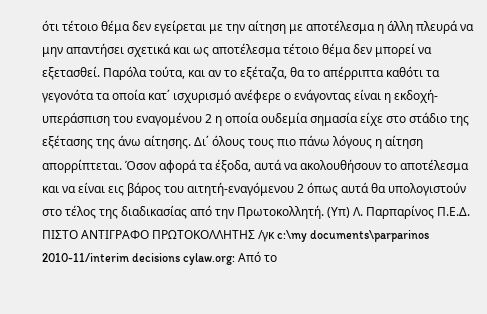ότι τέτοιο θέμα δεν εγείρεται με την αίτηση με αποτέλεσμα η άλλη πλευρά να μην απαντήσει σχετικά και ως αποτέλεσμα τέτοιο θέμα δεν μπορεί να εξετασθεί. Παρόλα τούτα, και αν το εξέταζα, θα το απέρριπτα καθότι τα γεγονότα τα οποία κατ΄ ισχυρισμό ανέφερε ο ενάγοντας είναι η εκδοχή-υπεράσπιση του εναγομένου 2 η οποία ουδεμία σημασία είχε στο στάδιο της εξέτασης της άνω αίτησης. Δι΄ όλους τους πιο πάνω λόγους η αίτηση απορρίπτεται. Όσον αφορά τα έξοδα, αυτά να ακολουθήσουν το αποτέλεσμα και να είναι εις βάρος του αιτητή-εναγόμενου 2 όπως αυτά θα υπολογιστούν στο τέλος της διαδικασίας από την Πρωτοκολλητή. (Υπ) Λ. Παρπαρίνος Π.Ε.Δ. ΠΙΣΤΟ ΑΝΤΙΓΡΑΦΟ ΠΡΩΤΟΚΟΛΛΗΤΗΣ /γκ c:\my documents\parparinos 2010-11/interim decisions cylaw.org: Από το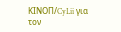ΚΙΝOΠ/CyLii για τον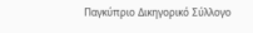Παγκύπριο Δικηγορικό Σύλλογο